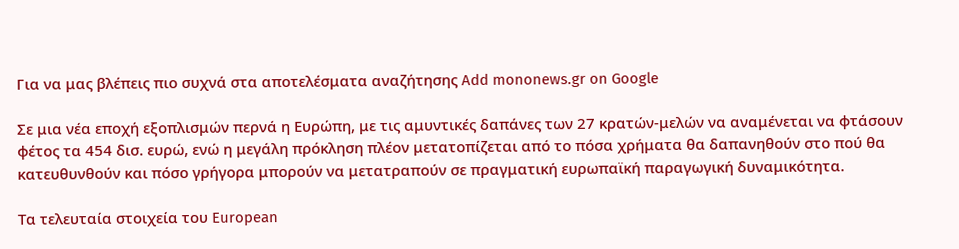Για να μας βλέπεις πιο συχνά στα αποτελέσματα αναζήτησης Add mononews.gr on Google

Σε μια νέα εποχή εξοπλισμών περνά η Ευρώπη, με τις αμυντικές δαπάνες των 27 κρατών-μελών να αναμένεται να φτάσουν φέτος τα 454 δισ. ευρώ, ενώ η μεγάλη πρόκληση πλέον μετατοπίζεται από το πόσα χρήματα θα δαπανηθούν στο πού θα κατευθυνθούν και πόσο γρήγορα μπορούν να μετατραπούν σε πραγματική ευρωπαϊκή παραγωγική δυναμικότητα.

Τα τελευταία στοιχεία του European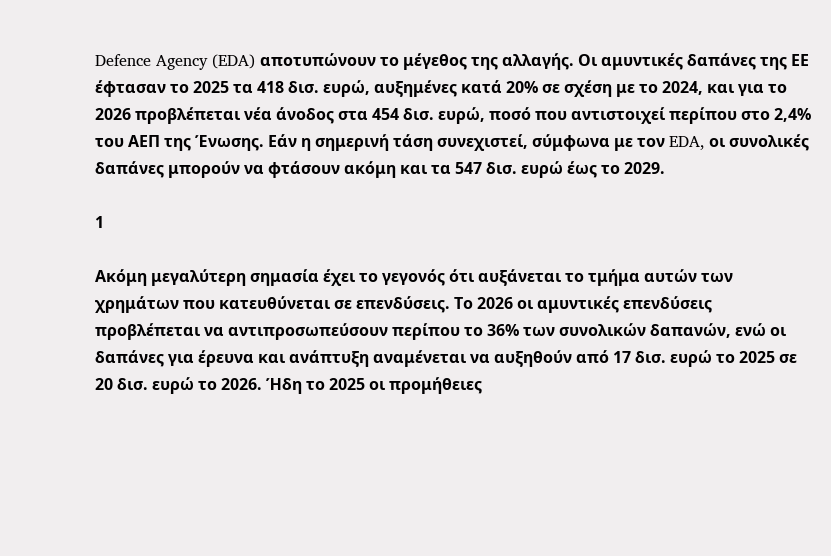Defence Agency (EDA) αποτυπώνουν το μέγεθος της αλλαγής. Οι αμυντικές δαπάνες της ΕΕ έφτασαν το 2025 τα 418 δισ. ευρώ, αυξημένες κατά 20% σε σχέση με το 2024, και για το 2026 προβλέπεται νέα άνοδος στα 454 δισ. ευρώ, ποσό που αντιστοιχεί περίπου στο 2,4% του ΑΕΠ της Ένωσης. Εάν η σημερινή τάση συνεχιστεί, σύμφωνα με τον EDA, οι συνολικές δαπάνες μπορούν να φτάσουν ακόμη και τα 547 δισ. ευρώ έως το 2029.

1

Ακόμη μεγαλύτερη σημασία έχει το γεγονός ότι αυξάνεται το τμήμα αυτών των χρημάτων που κατευθύνεται σε επενδύσεις. Το 2026 οι αμυντικές επενδύσεις προβλέπεται να αντιπροσωπεύσουν περίπου το 36% των συνολικών δαπανών, ενώ οι δαπάνες για έρευνα και ανάπτυξη αναμένεται να αυξηθούν από 17 δισ. ευρώ το 2025 σε 20 δισ. ευρώ το 2026. Ήδη το 2025 οι προμήθειες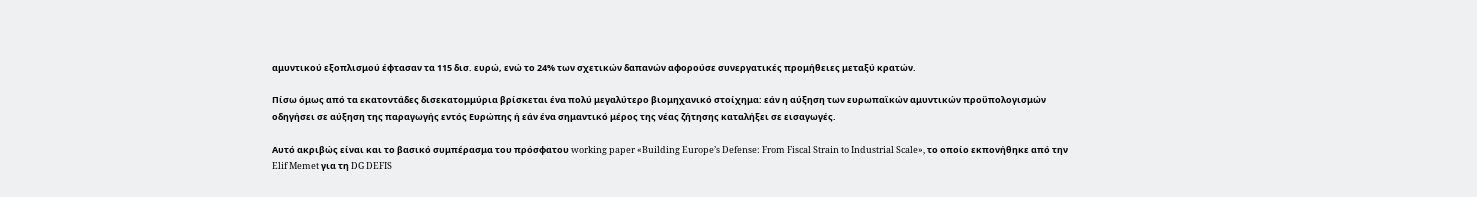αμυντικού εξοπλισμού έφτασαν τα 115 δισ. ευρώ, ενώ το 24% των σχετικών δαπανών αφορούσε συνεργατικές προμήθειες μεταξύ κρατών.

Πίσω όμως από τα εκατοντάδες δισεκατομμύρια βρίσκεται ένα πολύ μεγαλύτερο βιομηχανικό στοίχημα: εάν η αύξηση των ευρωπαϊκών αμυντικών προϋπολογισμών οδηγήσει σε αύξηση της παραγωγής εντός Ευρώπης ή εάν ένα σημαντικό μέρος της νέας ζήτησης καταλήξει σε εισαγωγές.

Αυτό ακριβώς είναι και το βασικό συμπέρασμα του πρόσφατου working paper «Building Europe’s Defense: From Fiscal Strain to Industrial Scale», το οποίο εκπονήθηκε από την Elif Memet για τη DG DEFIS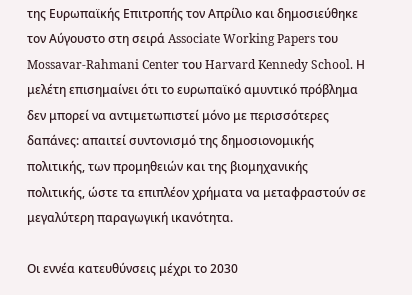της Ευρωπαϊκής Επιτροπής τον Απρίλιο και δημοσιεύθηκε τον Αύγουστο στη σειρά Associate Working Papers του Mossavar-Rahmani Center του Harvard Kennedy School. Η μελέτη επισημαίνει ότι το ευρωπαϊκό αμυντικό πρόβλημα δεν μπορεί να αντιμετωπιστεί μόνο με περισσότερες δαπάνες: απαιτεί συντονισμό της δημοσιονομικής πολιτικής, των προμηθειών και της βιομηχανικής πολιτικής, ώστε τα επιπλέον χρήματα να μεταφραστούν σε μεγαλύτερη παραγωγική ικανότητα.

Οι εννέα κατευθύνσεις μέχρι το 2030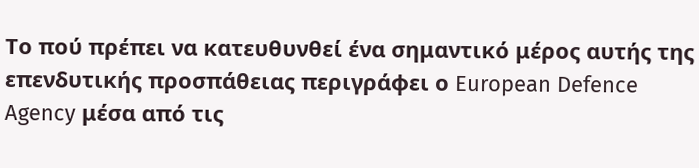Το πού πρέπει να κατευθυνθεί ένα σημαντικό μέρος αυτής της επενδυτικής προσπάθειας περιγράφει ο European Defence Agency μέσα από τις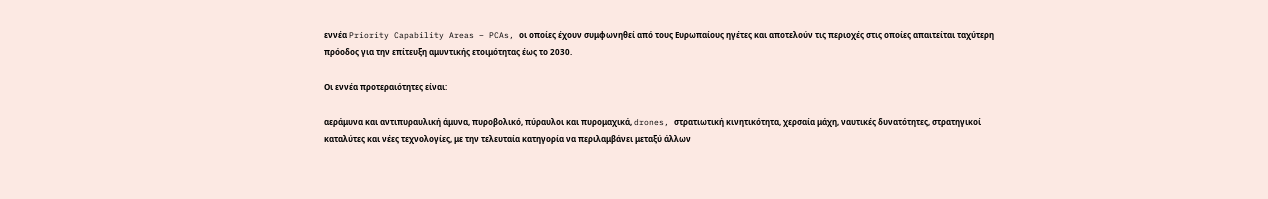εννέα Priority Capability Areas – PCAs, οι οποίες έχουν συμφωνηθεί από τους Ευρωπαίους ηγέτες και αποτελούν τις περιοχές στις οποίες απαιτείται ταχύτερη πρόοδος για την επίτευξη αμυντικής ετοιμότητας έως το 2030.

Οι εννέα προτεραιότητες είναι:

αεράμυνα και αντιπυραυλική άμυνα, πυροβολικό, πύραυλοι και πυρομαχικά, drones, στρατιωτική κινητικότητα, χερσαία μάχη, ναυτικές δυνατότητες, στρατηγικοί καταλύτες και νέες τεχνολογίες, με την τελευταία κατηγορία να περιλαμβάνει μεταξύ άλλων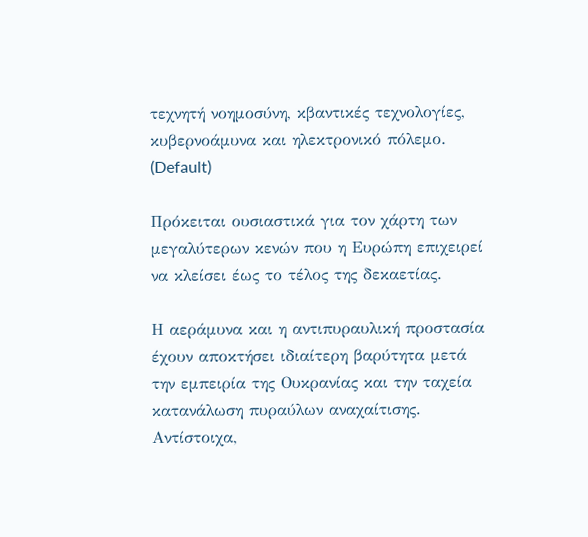τεχνητή νοημοσύνη, κβαντικές τεχνολογίες, κυβερνοάμυνα και ηλεκτρονικό πόλεμο. (Default)

Πρόκειται ουσιαστικά για τον χάρτη των μεγαλύτερων κενών που η Ευρώπη επιχειρεί να κλείσει έως το τέλος της δεκαετίας.

Η αεράμυνα και η αντιπυραυλική προστασία έχουν αποκτήσει ιδιαίτερη βαρύτητα μετά την εμπειρία της Ουκρανίας και την ταχεία κατανάλωση πυραύλων αναχαίτισης. Αντίστοιχα,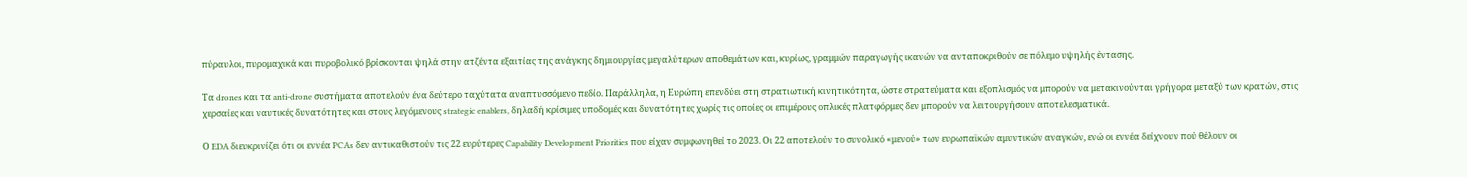πύραυλοι, πυρομαχικά και πυροβολικό βρίσκονται ψηλά στην ατζέντα εξαιτίας της ανάγκης δημιουργίας μεγαλύτερων αποθεμάτων και, κυρίως, γραμμών παραγωγής ικανών να ανταποκριθούν σε πόλεμο υψηλής έντασης.

Τα drones και τα anti-drone συστήματα αποτελούν ένα δεύτερο ταχύτατα αναπτυσσόμενο πεδίο. Παράλληλα, η Ευρώπη επενδύει στη στρατιωτική κινητικότητα, ώστε στρατεύματα και εξοπλισμός να μπορούν να μετακινούνται γρήγορα μεταξύ των κρατών, στις χερσαίες και ναυτικές δυνατότητες και στους λεγόμενους strategic enablers, δηλαδή κρίσιμες υποδομές και δυνατότητες χωρίς τις οποίες οι επιμέρους οπλικές πλατφόρμες δεν μπορούν να λειτουργήσουν αποτελεσματικά.

Ο EDA διευκρινίζει ότι οι εννέα PCAs δεν αντικαθιστούν τις 22 ευρύτερες Capability Development Priorities που είχαν συμφωνηθεί το 2023. Οι 22 αποτελούν το συνολικό «μενού» των ευρωπαϊκών αμυντικών αναγκών, ενώ οι εννέα δείχνουν πού θέλουν οι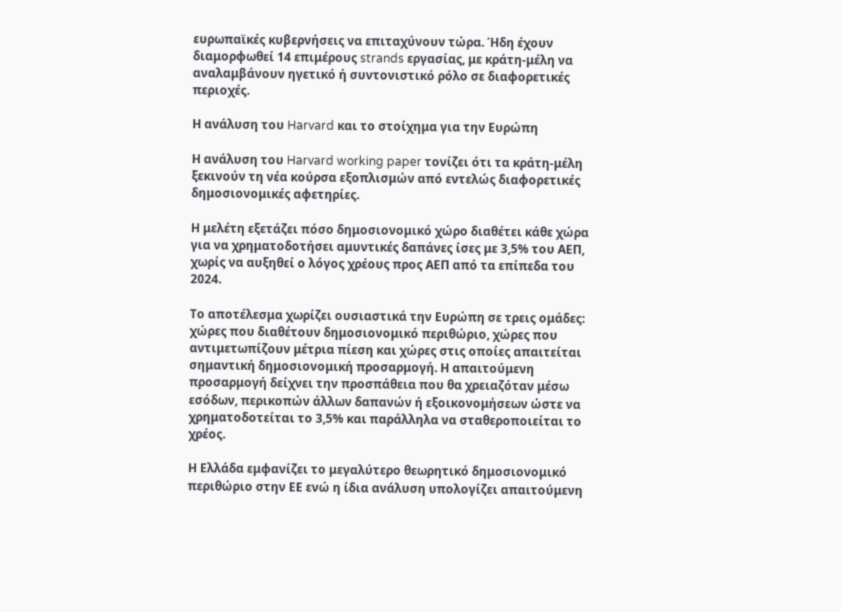ευρωπαϊκές κυβερνήσεις να επιταχύνουν τώρα. Ήδη έχουν διαμορφωθεί 14 επιμέρους strands εργασίας, με κράτη-μέλη να αναλαμβάνουν ηγετικό ή συντονιστικό ρόλο σε διαφορετικές περιοχές.

Η ανάλυση του Harvard και το στοίχημα για την Ευρώπη

Η ανάλυση του Harvard working paper τονίζει ότι τα κράτη-μέλη ξεκινούν τη νέα κούρσα εξοπλισμών από εντελώς διαφορετικές δημοσιονομικές αφετηρίες.

Η μελέτη εξετάζει πόσο δημοσιονομικό χώρο διαθέτει κάθε χώρα για να χρηματοδοτήσει αμυντικές δαπάνες ίσες με 3,5% του ΑΕΠ, χωρίς να αυξηθεί ο λόγος χρέους προς ΑΕΠ από τα επίπεδα του 2024.

Το αποτέλεσμα χωρίζει ουσιαστικά την Ευρώπη σε τρεις ομάδες: χώρες που διαθέτουν δημοσιονομικό περιθώριο, χώρες που αντιμετωπίζουν μέτρια πίεση και χώρες στις οποίες απαιτείται σημαντική δημοσιονομική προσαρμογή. Η απαιτούμενη προσαρμογή δείχνει την προσπάθεια που θα χρειαζόταν μέσω εσόδων, περικοπών άλλων δαπανών ή εξοικονομήσεων ώστε να χρηματοδοτείται το 3,5% και παράλληλα να σταθεροποιείται το χρέος.

Η Ελλάδα εμφανίζει το μεγαλύτερο θεωρητικό δημοσιονομικό περιθώριο στην ΕΕ ενώ η ίδια ανάλυση υπολογίζει απαιτούμενη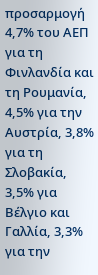προσαρμογή 4,7% του ΑΕΠ για τη Φινλανδία και τη Ρουμανία, 4,5% για την Αυστρία, 3,8% για τη Σλοβακία, 3,5% για Βέλγιο και Γαλλία, 3,3% για την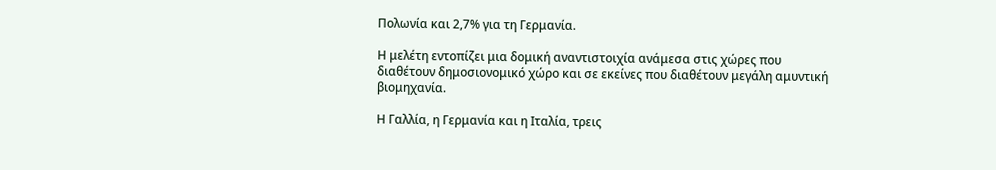Πολωνία και 2,7% για τη Γερμανία.

Η μελέτη εντοπίζει μια δομική αναντιστοιχία ανάμεσα στις χώρες που διαθέτουν δημοσιονομικό χώρο και σε εκείνες που διαθέτουν μεγάλη αμυντική βιομηχανία.

Η Γαλλία, η Γερμανία και η Ιταλία, τρεις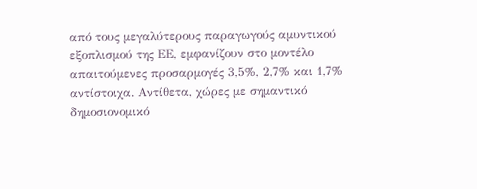από τους μεγαλύτερους παραγωγούς αμυντικού εξοπλισμού της ΕΕ, εμφανίζουν στο μοντέλο απαιτούμενες προσαρμογές 3,5%, 2,7% και 1,7% αντίστοιχα. Αντίθετα, χώρες με σημαντικό δημοσιονομικό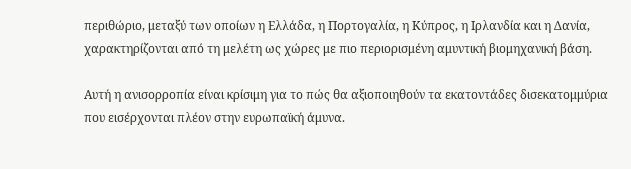περιθώριο, μεταξύ των οποίων η Ελλάδα, η Πορτογαλία, η Κύπρος, η Ιρλανδία και η Δανία, χαρακτηρίζονται από τη μελέτη ως χώρες με πιο περιορισμένη αμυντική βιομηχανική βάση.

Αυτή η ανισορροπία είναι κρίσιμη για το πώς θα αξιοποιηθούν τα εκατοντάδες δισεκατομμύρια που εισέρχονται πλέον στην ευρωπαϊκή άμυνα.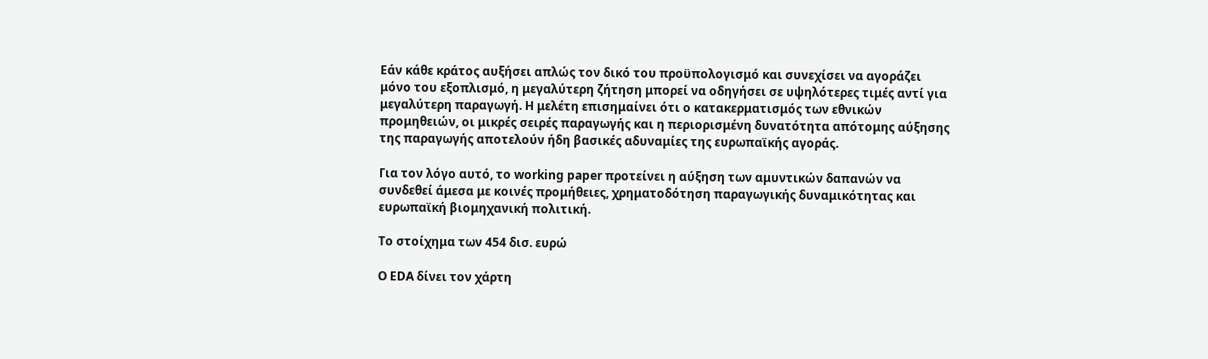Εάν κάθε κράτος αυξήσει απλώς τον δικό του προϋπολογισμό και συνεχίσει να αγοράζει μόνο του εξοπλισμό, η μεγαλύτερη ζήτηση μπορεί να οδηγήσει σε υψηλότερες τιμές αντί για μεγαλύτερη παραγωγή. Η μελέτη επισημαίνει ότι ο κατακερματισμός των εθνικών προμηθειών, οι μικρές σειρές παραγωγής και η περιορισμένη δυνατότητα απότομης αύξησης της παραγωγής αποτελούν ήδη βασικές αδυναμίες της ευρωπαϊκής αγοράς.

Για τον λόγο αυτό, το working paper προτείνει η αύξηση των αμυντικών δαπανών να συνδεθεί άμεσα με κοινές προμήθειες, χρηματοδότηση παραγωγικής δυναμικότητας και ευρωπαϊκή βιομηχανική πολιτική.

Το στοίχημα των 454 δισ. ευρώ

Ο EDA δίνει τον χάρτη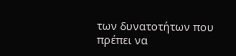των δυνατοτήτων που πρέπει να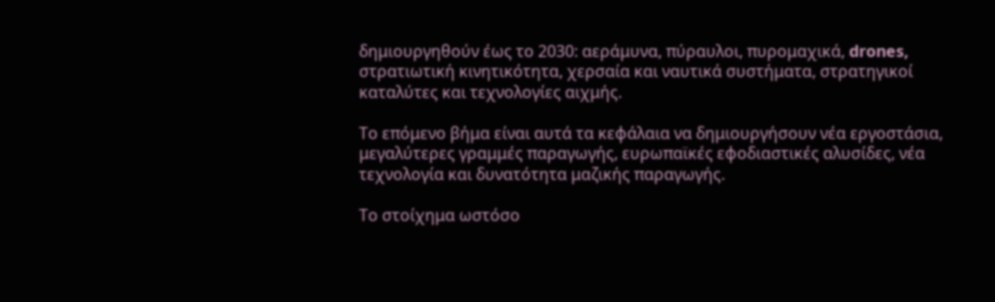δημιουργηθούν έως το 2030: αεράμυνα, πύραυλοι, πυρομαχικά, drones, στρατιωτική κινητικότητα, χερσαία και ναυτικά συστήματα, στρατηγικοί καταλύτες και τεχνολογίες αιχμής.

Το επόμενο βήμα είναι αυτά τα κεφάλαια να δημιουργήσουν νέα εργοστάσια, μεγαλύτερες γραμμές παραγωγής, ευρωπαϊκές εφοδιαστικές αλυσίδες, νέα τεχνολογία και δυνατότητα μαζικής παραγωγής.

Το στοίχημα ωστόσο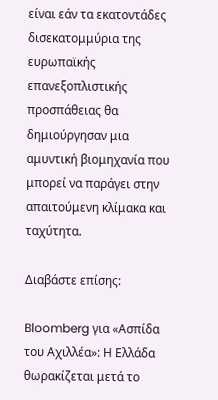είναι εάν τα εκατοντάδες δισεκατομμύρια της ευρωπαϊκής επανεξοπλιστικής προσπάθειας θα δημιούργησαν μια αμυντική βιομηχανία που μπορεί να παράγει στην απαιτούμενη κλίμακα και ταχύτητα.

Διαβάστε επίσης:

Bloomberg για «Ασπίδα του Αχιλλέα»: Η Ελλάδα θωρακίζεται μετά το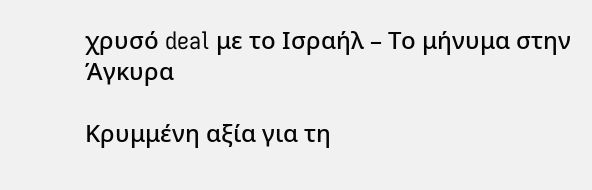χρυσό deal με το Ισραήλ – Το μήνυμα στην Άγκυρα

Κρυμμένη αξία για τη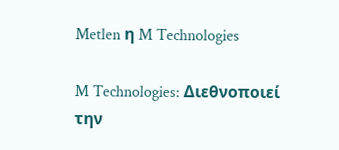Metlen η M Technologies

M Technologies: Διεθνοποιεί την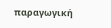παραγωγική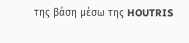της βάση μέσω της HOUTRIS